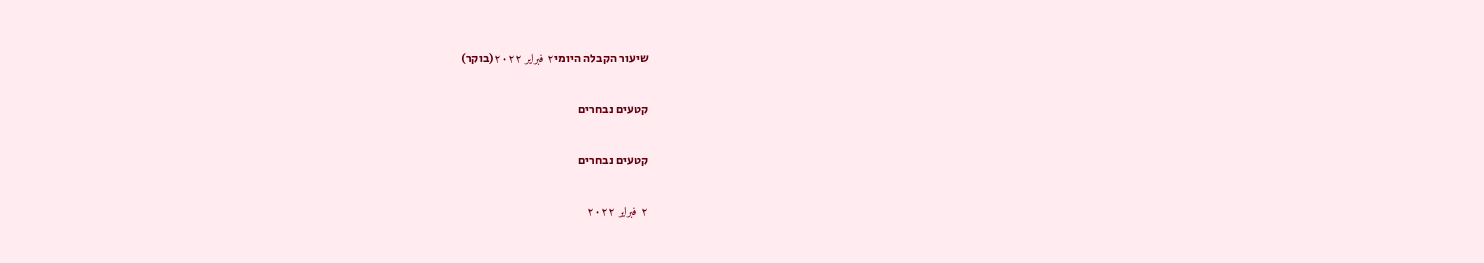שיעור הקבלה היומי٢ فبراير ٢٠٢٢(בוקר)

קטעים נבחרים

קטעים נבחרים

٢ فبراير ٢٠٢٢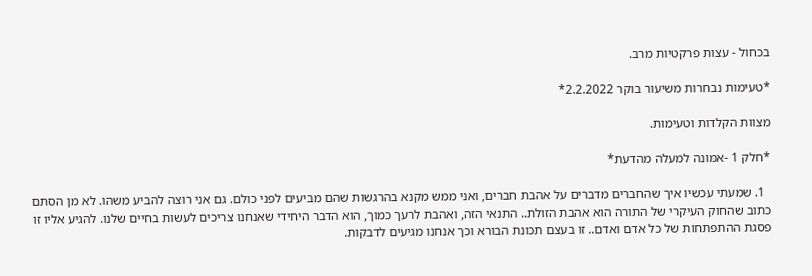בכחול - עצות פרקטיות מרב.

*טעימות נבחרות משיעור בוקר 2.2.2022*

מצוות הקלדות וטעימות.

*חלק 1 -אמונה למעלה מהדעת*

  1. שמעתי עכשיו איך שהחברים מדברים על אהבת חברים, ואני ממש מקנא בהרגשות שהם מביעים לפני כולם. גם אני רוצה להביע משהו. לא מן הסתם כתוב שהחוק העיקרי של התורה הוא אהבת הזולת.. התנאי הזה, ואהבת לרעך כמוך, הוא הדבר היחידי שאנחנו צריכים לעשות בחיים שלנו. להגיע אליו זו פסגת ההתפתחות של כל אדם ואדם.. זו בעצם תכונת הבורא וכך אנחנו מגיעים לדבקות.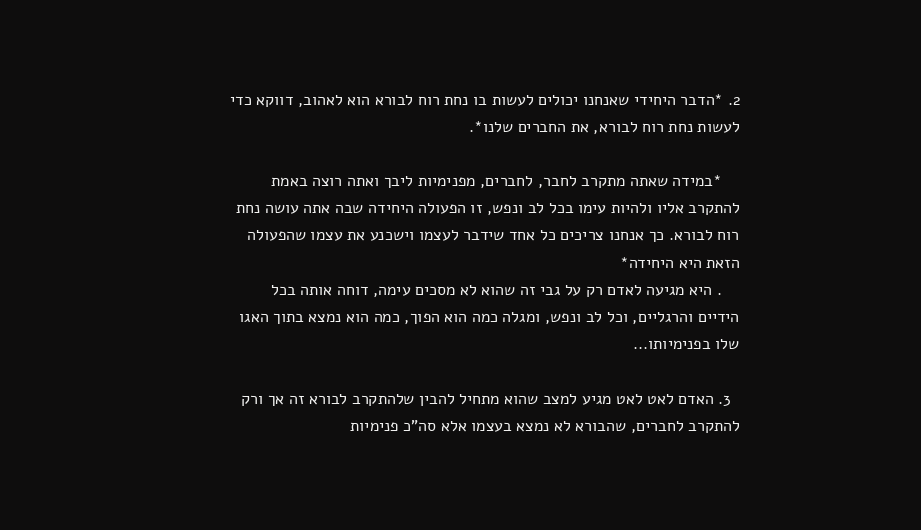2. *הדבר היחידי שאנחנו יכולים לעשות בו נחת רוח לבורא הוא לאהוב, דווקא כדי לעשות נחת רוח לבורא, את החברים שלנו*.

    *במידה שאתה מתקרב לחבר, לחברים, מפנימיות ליבך ואתה רוצה באמת להתקרב אליו ולהיות עימו בכל לב ונפש, זו הפעולה היחידה שבה אתה עושה נחת רוח לבורא. כך אנחנו צריכים כל אחד שידבר לעצמו וישכנע את עצמו שהפעולה הזאת היא היחידה*
    . היא מגיעה לאדם רק על גבי זה שהוא לא מסכים עימה, דוחה אותה בכל הידיים והרגליים, וכל לב ונפש, ומגלה כמה הוא הפוך, כמה הוא נמצא בתוך האגו שלו בפנימיותו...

  3. האדם לאט לאט מגיע למצב שהוא מתחיל להבין שלהתקרב לבורא זה אך ורק להתקרב לחברים, שהבורא לא נמצא בעצמו אלא סה"כ פנימיות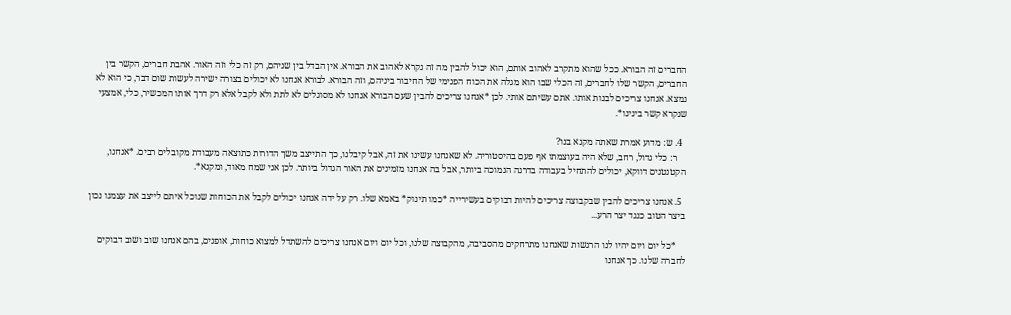החברים זה הבורא. ככל שהוא מתקרב לאהוב אותם, הוא יכול להבין מה זה נקרא לאהוב את הבורא. אין הבדל בין שניהם, רק זה כלי וזה האור. אהבת חברים, הקשר בין החברים, הקשר שלו לחברים, זה הכלי שבו הוא מגלה את הכוח הפנימי של החיבור ביניהם, וזה הבורא. לבורא אנחנו לא יכולים בצורה ישירה לעשות שום דבר, כי הוא לא נמצא. אנחנו צריכים לבנות אותו. אתם עשיתם אותי. לכן *אנחנו צריכים להבין שעם הבורא אנחנו לא מסוגלים לא לתת ולא לקבל אלא רק דרך אותו המכשיר, כלי, אמצעי שנקרא קשר בינינו*.

  4. ש: מדוע אמרת שאתה מקנא בנו?
    ר: כלי גדול, רחב, שלא היה בעוצמתו אף פעם בהיסטוריה. לא שאנחנו עשינו את זה, אבל קיבלנו, כך התייצב משך הדורות כתוצאה מעבודת מקובלים רבים. *אנחנו, הקטנטנים דווקא, יכולים להתחיל בעבודה בדרגה הנמוכה ביותר, אבל בה אנחנו מזמינים את האור הגדול ביותר. לכן אני שמח מאוד, ומקנא*.

  5. אנחנו צריכים להבין שבקבוצה צריכים להיות דבוקים בעשירייה *כמו תינוק* באמא שלו. רק על ידה אנחנו יכולים לקבל את הכוחות שנוכל איתם לייצב את עצמנו נכון ביצר הטוב כנגד יצר הרע...

    *כל יום ויום יהיו לנו הרגשות שאנחנו מתרחקים מהסביבה, מהקבוצה שלנו, וכל יום ויום אנחנו צריכים להשתדל למצוא כוחות, אופנים, בהם אנחנו שוב ושוב דבוקים לחברה שלנו. כך אנחנו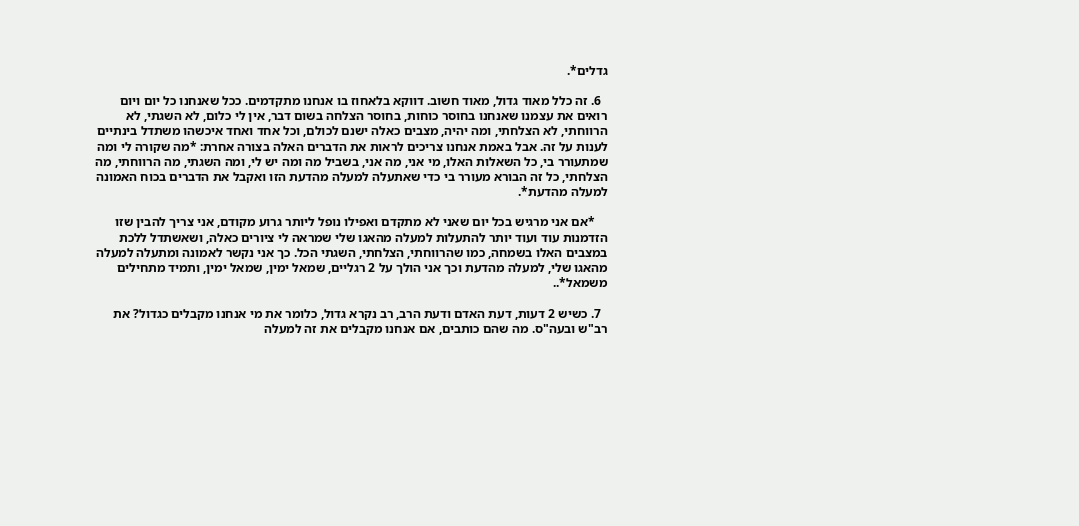גדלים*.

  6. זה כלל מאוד גדול, מאוד חשוב. דווקא בלאחוז בו אנחנו מתקדמים. ככל שאנחנו כל יום ויום רואים את עצמנו שאנחנו בחוסר כוחות, בחוסר הצלחה בשום דבר, אין לי כלום, לא השגתי, לא הרווחתי, לא הצלחתי, ומה יהיה, מצבים כאלה ישנם לכולם, וכל אחד ואחד איכשהו משתדל בינתיים לענות על זה. אבל באמת אנחנו צריכים לראות את הדברים האלה בצורה אחרת: *מה שקורה לי ומה שמתעורר בי, כל השאלות האלו, מי אני, מה אני, בשביל מה ומה יש לי, ומה השגתי, מה הרווחתי, מה הצלחתי, כל זה הבורא מעורר בי כדי שאתעלה למעלה מהדעת הזו ואקבל את הדברים בכוח האמונה למעלה מהדעת*.

    *אם אני מרגיש בכל יום שאני לא מתקדם ואפילו נופל ליותר גרוע מקודם, אני צריך להבין שזו הזדמנות עוד ועוד יותר להתעלות למעלה מהאגו שלי שמראה לי ציורים כאלה, ושאשתדל ללכת במצבים האלו בשמחה, כמו שהרווחתי, הצלחתי, השגתי הכל. כך אני נקשר לאמונה ומתעלה למעלה מהאגו שלי, למעלה מהדעת וכך אני הולך על 2 רגליים, שמאל ימין, שמאל ימין, ותמיד מתחילים משמאל*..

  7. כשיש 2 דעות, דעת האדם ודעת הרב, רב נקרא גדול, כלומר את מי אנחנו מקבלים כגדול? את רב"ש ובעה"ס. מה שהם כותבים, אם אנחנו מקבלים את זה למעלה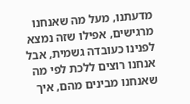מדעתנו, מעל מה שאנחנו מרגישים, אפילו שזה נמצא לפנינו כעובדה גשמית, אבל אנחנו רוצים ללכת לפי מה שאנחנו מבינים מהם, איך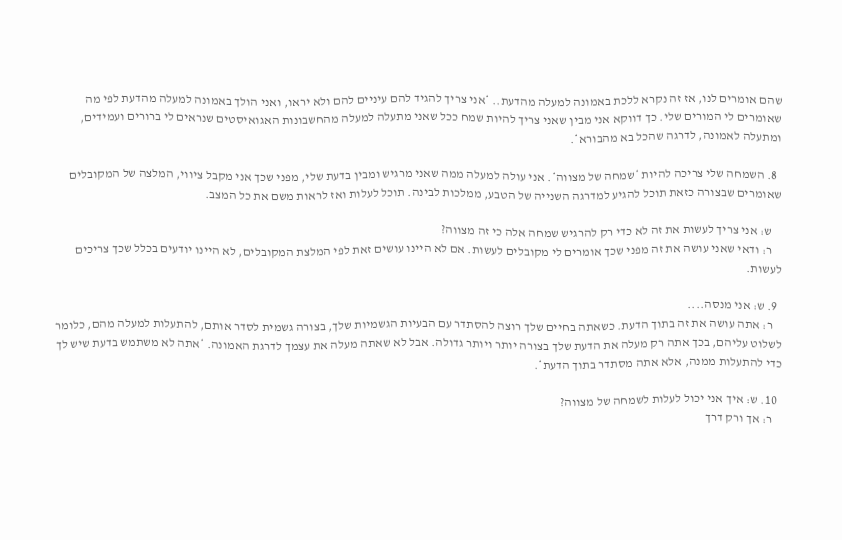שהם אומרים לנו, אז זה נקרא ללכת באמונה למעלה מהדעת.. *אני צריך להגיד להם עיניים להם ולא יראו, ואני הולך באמונה למעלה מהדעת לפי מה שאומרים לי המורים שלי. כך דווקא אני מבין שאני צריך להיות שמח ככל שאני מתעלה למעלה מהחשבונות האגואיסטים שנראים לי ברורים ועמידים, ומתעלה לאמונה, לדרגה שהכל בא מהבורא*.

  8. השמחה שלי צריכה להיות *שמחה של מצווה*. אני עולה למעלה ממה שאני מרגיש ומבין בדעת שלי, מפני שכך אני מקבל ציווי, המלצה של המקובלים שאומרים שבצורה כזאת תוכל להגיע למדרגה השנייה של הטבע, ממלכות לבינה. תוכל לעלות ואז לראות משם את כל המצב.

    ש: אני צריך לעשות את זה לא כדי רק להרגיש שמחה אלה כי זה מצווה?
    ר: ודאי שאני עושה את זה מפני שכך אומרים לי מקובלים לעשות. אם לא היינו עושים זאת לפי המלצת המקובלים, לא היינו יודעים בכלל שכך צריכים לעשות.

  9. ש: אני מנסה....
    ר: אתה עושה את זה בתוך הדעת. כשאתה בחיים שלך רוצה להסתדר עם הבעיות הגשמיות שלך, בצורה גשמית לסדר אותם, להתעלות למעלה מהם, כלומר לשלוט עליהם, בכך אתה רק מעלה את הדעת שלך בצורה יותר ויותר גדולה. אבל לא שאתה מעלה את עצמך לדרגת האמונה. *אתה לא משתמש בדעת שיש לך כדי להתעלות ממנה, אלא אתה מסתדר בתוך הדעת*.

  10. ש: איך אני יכול לעלות לשמחה של מצווה?
    ר: אך ורק דרך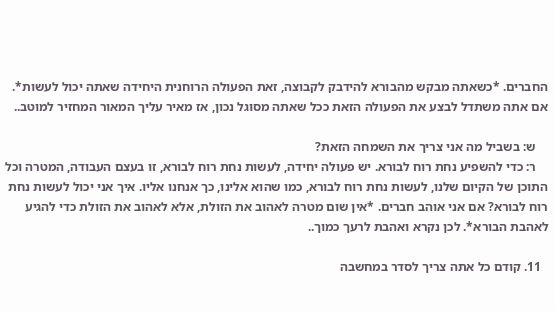החברים. *כשאתה מבקש מהבורא להידבק לקבוצה, זאת הפעולה הרוחנית היחידה שאתה יכול לעשות*. אם אתה משתדל לבצע את הפעולה הזאת ככל שאתה מסוגל נכון, אז מאיר עליך המאור המחזיר למוטב..

    ש: בשביל מה אני צריך את השמחה הזאת?
    ר: כדי להשפיע נחת רוח לבורא. יש פעולה יחידה, לעשות נחת רוח לבורא, זו בעצם העבודה, המטרה וכל התוכן של הקיום שלנו, לעשות נחת רוח לבורא, כמו שהוא אלינו, כך אנחנו אליו. איך אני יכול לעשות נחת רוח לבורא? אם אני אוהב חברים. *אין שום מטרה לאהוב את הזולת, אלא לאהוב את הזולת כדי להגיע לאהבת הבורא*. לכן נקרא ואהבת לרעך כמוך..

  11. קודם כל אתה צריך לסדר במחשבה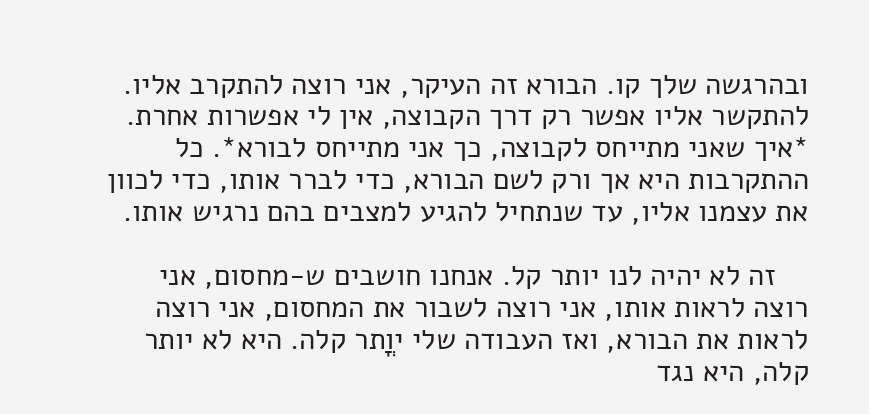ובהרגשה שלך קו. הבורא זה העיקר, אני רוצה להתקרב אליו. להתקשר אליו אפשר רק דרך הקבוצה, אין לי אפשרות אחרת. *איך שאני מתייחס לקבוצה, כך אני מתייחס לבורא*. כל ההתקרבות היא אך ורק לשם הבורא, כדי לברר אותו, כדי לכוון את עצמנו אליו, עד שנתחיל להגיע למצבים בהם נרגיש אותו.

    זה לא יהיה לנו יותר קל. אנחנו חושבים ש-מחסום, אני רוצה לראות אותו, אני רוצה לשבור את המחסום, אני רוצה לראות את הבורא, ואז העבודה שלי יוֳתר קלה. היא לא יותר קלה, היא נגד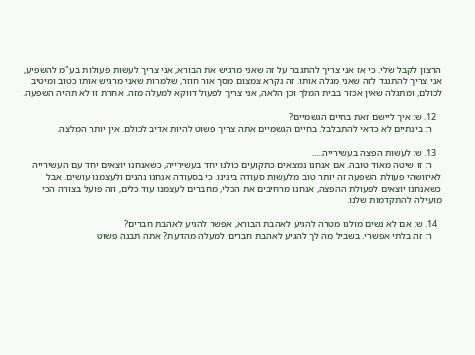הרצון לקבל שלי. כי אז אני צריך להתגבר על זה שאני מרגיש את הבורא, אני צריך לעשות פעולות בע"מ להשפיע, אני צריך להתנגד לזה שאני מגלה אותו. זה נקרא צמצום מסך אור חוזר, שלמרות שאני מרגיש אותו כטוב ומיטיב לכולם, ומתגלה שאין אכזר בבית המלך וכן הלאה, אני צריך לפעול דווקא למעלה מזה. אחרת זו לא תהיה השפעה.

  12. ש: איך ליישם זאת בחיים הגשמיים?
    ר: בינתיים לא כדאי להתבלבל. בחיים הגשמיים אתה צריך פשוט להיות אדיב לכולם. אין יותר המלצה.

  13. ש: לעשות הפצה בעשירייה.....
    ר: זו שיטה מאוד טובה. אם אנחנו נמצאים כתקועים כולנו יחד בעשירייה, כשאנחנו יוצאים יחד עם העשירייה לאיזושהי פעולת השפעה זה יותר טוב מלעשות סעודה בינינו. כי בסעודה אנחנו נהנים ולעצמנו עושים. אבל כשאנחנו יוצאים לפעולת ההפצה, אנחנו מרחיבים את הכלי, מחברים לעצמנו עוד כלים, וזה פועל בצורה הכי מועילה להתקדמות שלנו.

  14. ש: אם לא נשים מולנו מטרה להגיע לאהבת הבורא, אפשר להגיע לאהבת חברים?
    ר: זה בלתי אפשרי. בשביל מה לך להגיע לאהבת חברים למעלה מהדעת? אתה תבנה פשוט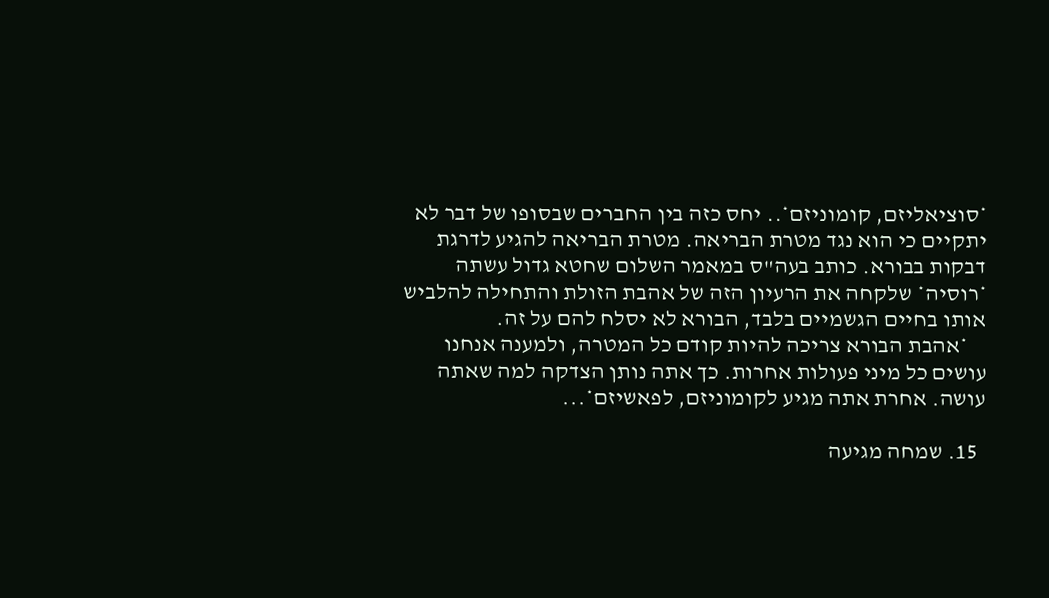*סוציאליזם, קומוניזם*.. יחס כזה בין החברים שבסופו של דבר לא יתקיים כי הוא נגד מטרת הבריאה. מטרת הבריאה להגיע לדרגת דבקות בבורא. כותב בעה"ס במאמר השלום שחטא גדול עשתה *רוסיה* שלקחה את הרעיון הזה של אהבת הזולת והתחילה להלביש אותו בחיים הגשמיים בלבד, הבורא לא יסלח להם על זה.
    *אהבת הבורא צריכה להיות קודם כל המטרה, ולמענה אנחנו עושים כל מיני פעולות אחרות. כך אתה נותן הצדקה למה שאתה עושה. אחרת אתה מגיע לקומוניזם, לפאשיזם*...

  15. שמחה מגיעה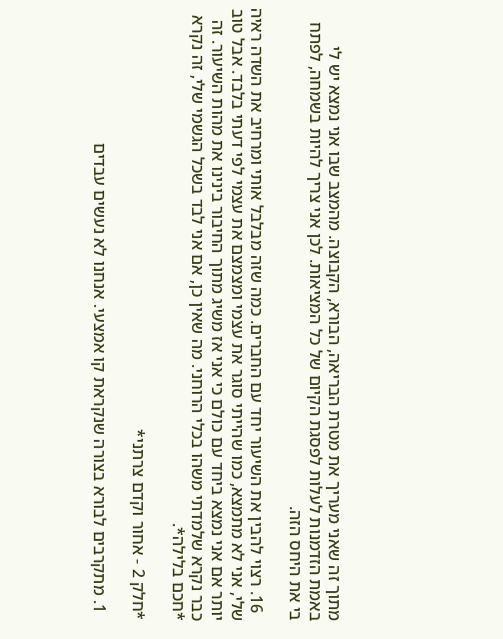מתוך זה שאני מעריך את מטרת הבריאה, הבורא, הקבוצה. מהמצב שבו אני נמצא יש לי באמת הזדמנות לעלות לפסגת הקיום של כל המציאות. לכן אני צריך להיות בשמחה, לפתח בי את היחס הזה.

  16. רצוי להבין את השיעור יחד עם החברים. כמה שזה מבלבל אותי ומרחיב את השדה ראיה שלי, אני לא מתמצא, כמו שהייתי סוגר את עצמי ומצמצם את עצמי לפי דעתי בלבד. אבל טוב יותר אם אני נמצא ביחד עם כולם כי אני אז משיג מתוך החיבור בינינו את מהות השיעור. זה כבר נקרא שלמדתי משהו בכלי הרוחני. מה שאין כן, אם אני לבד בשכל הגשמי שלי, זה נקרא *חכם בלילה*.

*חלק 2 - אחור וקדם צרתני*

  1. מתקרבים לבורא בצורה שנקראת קו אמצעי. אנחנו לא נעשים עבדים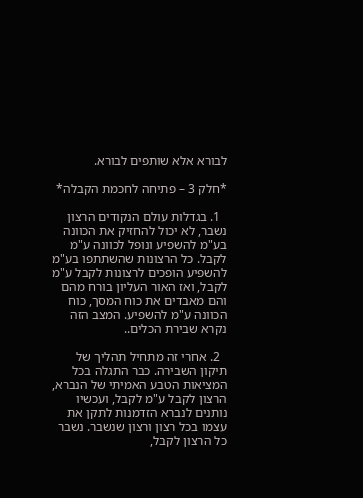לבורא אלא שותפים לבורא.

*חלק 3 – פתיחה לחכמת הקבלה*

  1. בגדלות עולם הנקודים הרצון נשבר, לא יכול להחזיק את הכוונה בע"מ להשפיע ונופל לכוונה ע"מ לקבל. כל הרצונות שהשתתפו בע"מ להשפיע הופכים לרצונות לקבל ע"מ לקבל, ואז האור העליון בורח מהם והם מאבדים את כוח המסך, כוח הכוונה ע"מ להשפיע. המצב הזה נקרא שבירת הכלים..

  2. אחרי זה מתחיל תהליך של תיקון השבירה. כבר התגלה בכל המציאות הטבע האמיתי של הנברא, הרצון לקבל ע"מ לקבל, ועכשיו נותנים לנברא הזדמנות לתקן את עצמו בכל רצון ורצון שנשבר. נשבר כל הרצון לקבל,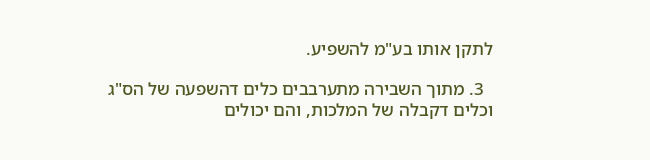לתקן אותו בע"מ להשפיע.

  3. מתוך השבירה מתערבבים כלים דהשפעה של הס"ג וכלים דקבלה של המלכות, והם יכולים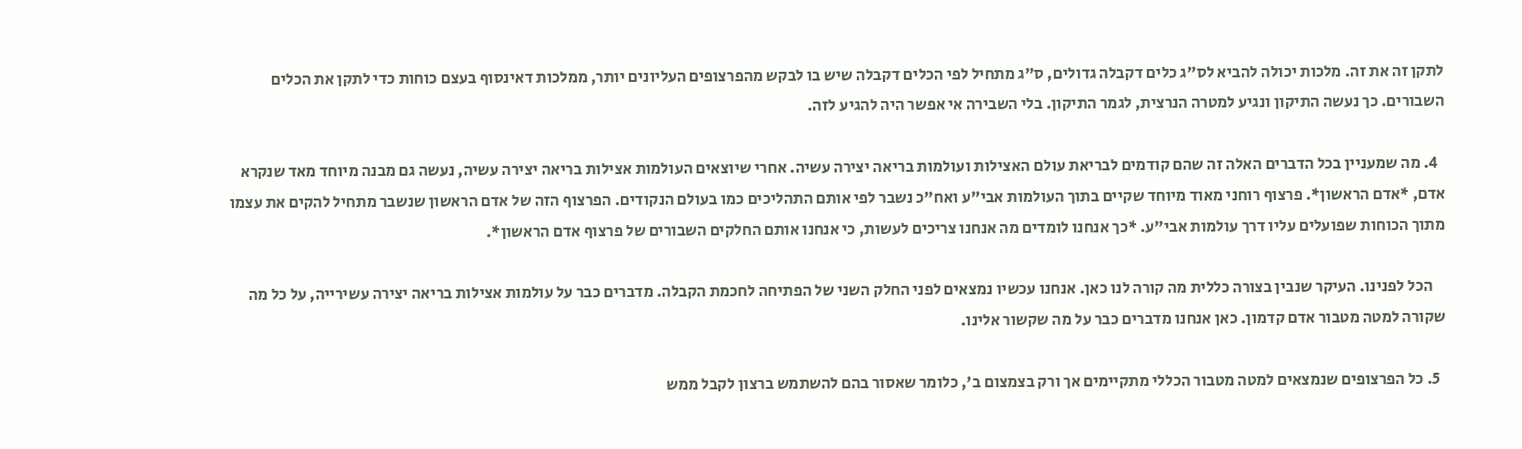לתקן זה את זה. מלכות יכולה להביא לס"ג כלים דקבלה גדולים, ס"ג מתחיל לפי הכלים דקבלה שיש בו לבקש מהפרצופים העליונים יותר, ממלכות דאינסוף בעצם כוחות כדי לתקן את הכלים השבורים. כך נעשה התיקון ונגיע למטרה הנרצית, לגמר התיקון. בלי השבירה אי אפשר היה להגיע לזה.

  4. מה שמעניין בכל הדברים האלה זה שהם קודמים לבריאת עולם האצילות ועולמות בריאה יצירה עשיה. אחרי שיוצאים העולמות אצילות בריאה יצירה עשיה, נעשה גם מבנה מיוחד מאד שנקרא אדם, *אדם הראשון*. פרצוף רוחני מאוד מיוחד שקיים בתוך העולמות אבי"ע ואח"כ נשבר לפי אותם התהליכים כמו בעולם הנקודים. הפרצוף הזה של אדם הראשון שנשבר מתחיל להקים את עצמו מתוך הכוחות שפועלים עליו דרך עולמות אבי"ע. *כך אנחנו לומדים מה אנחנו צריכים לעשות, כי אנחנו אותם החלקים השבורים של פרצוף אדם הראשון*.

    הכל לפנינו. העיקר שנבין בצורה כללית מה קורה לנו כאן. אנחנו עכשיו נמצאים לפני החלק השני של הפתיחה לחכמת הקבלה. מדברים כבר על עולמות אצילות בריאה יצירה עשירייה, על כל מה שקורה למטה מטבור אדם קדמון. כאן אנחנו מדברים כבר על מה שקשור אלינו.

  5. כל הפרצופים שנמצאים למטה מטבור הכללי מתקיימים אך ורק בצמצום ב', כלומר שאסור בהם להשתמש ברצון לקבל ממש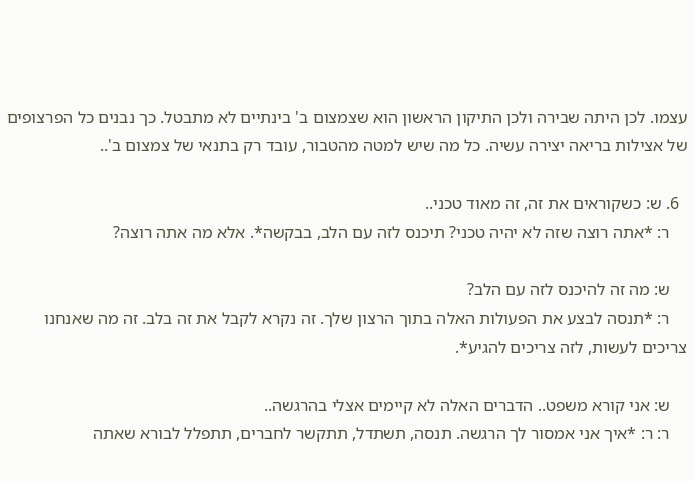עצמו. לכן היתה שבירה ולכן התיקון הראשון הוא שצמצום ב' בינתיים לא מתבטל. כך נבנים כל הפרצופים של אצילות בריאה יצירה עשיה. כל מה שיש למטה מהטבור, עובד רק בתנאי של צמצום ב'..

  6. ש: כשקוראים את זה, זה מאוד טכני..
    ר: *אתה רוצה שזה לא יהיה טכני? תיכנס לזה עם הלב, בבקשה*. אלא מה אתה רוצה?

    ש: מה זה להיכנס לזה עם הלב?
    ר: *תנסה לבצע את הפעולות האלה בתוך הרצון שלך. זה נקרא לקבל את זה בלב. זה מה שאנחנו צריכים לעשות, לזה צריכים להגיע*.

    ש: אני קורא משפט.. הדברים האלה לא קיימים אצלי בהרגשה..
    ר: ר: *איך אני אמסור לך הרגשה. תנסה, תשתדל, תתקשר לחברים, תתפלל לבורא שאתה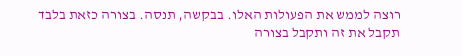רוצה לממש את הפעולות האלו. בבקשה, תנסה. בצורה כזאת בלבד תקבל את זה ותקבל בצורה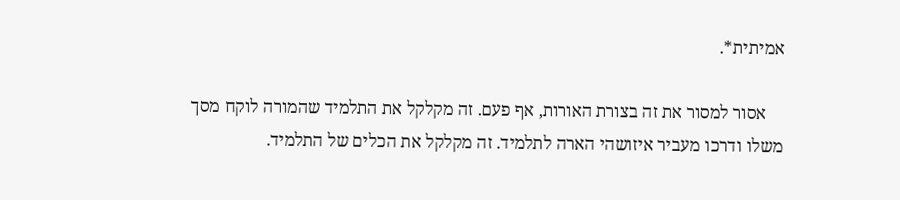אמיתית*.

    אסור למסור את זה בצורת האורות, אף פעם. זה מקלקל את התלמיד שהמורה לוקח מסך משלו ודרכו מעביר איזושהי הארה לתלמיד. זה מקלקל את הכלים של התלמיד.